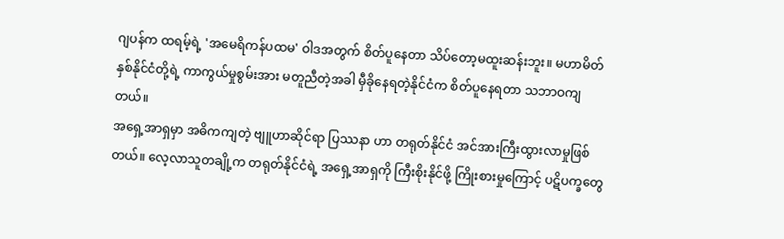ဂျပန်က ထရမ့်ရဲ့ 'အမေရိကန်ပထမ' ဝါဒအတွက် စိတ်ပူနေတာ သိပ်တော့မထူးဆန်းဘူး။ မဟာမိတ် နှစ်နိုင်ငံတို့ရဲ့ ကာကွယ်မှုစွမ်းအား မတူညီတဲ့အခါ မှီခိုနေရတဲ့နိုင်ငံက စိတ်ပူနေရတာ သဘာဝကျတယ်။
အရှေ့အာရှမှာ အဓိကကျတဲ့ ဗျူဟာဆိုင်ရာ ပြဿနာ ဟာ တရုတ်နိုင်ငံ အင်အားကြီးထွားလာမှုဖြစ်တယ်။ လေ့လာသူတချို့က တရုတ်နိုင်ငံရဲ့ အရှေ့အာရှကို ကြီးစိုးနိုင်ဖို့ ကြိုးစားမှုကြောင့် ပဋိပက္ခတွေ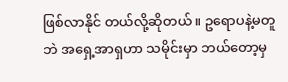ဖြစ်လာနိုင် တယ်လို့ဆိုတယ်။ ဥရောပနဲ့မတူဘဲ အရှေ့အာရှဟာ သမိုင်းမှာ ဘယ်တော့မှ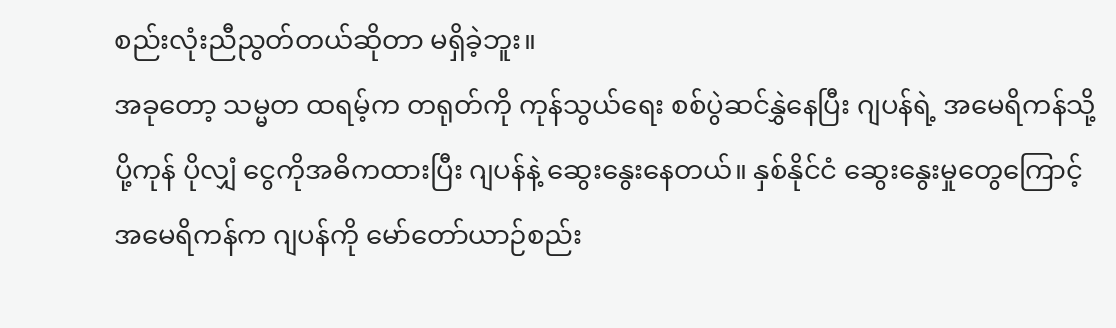စည်းလုံးညီညွတ်တယ်ဆိုတာ မရှိခဲ့ဘူး။
အခုတော့ သမ္မတ ထရမ့်က တရုတ်ကို ကုန်သွယ်ရေး စစ်ပွဲဆင်နွှဲနေပြီး ဂျပန်ရဲ့ အမေရိကန်သို့ပို့ကုန် ပိုလျှံ ငွေကိုအဓိကထားပြီး ဂျပန်နဲ့ ဆွေးနွေးနေတယ်။ နှစ်နိုင်ငံ ဆွေးနွေးမှုတွေကြောင့် အမေရိကန်က ဂျပန်ကို မော်တော်ယာဉ်စည်း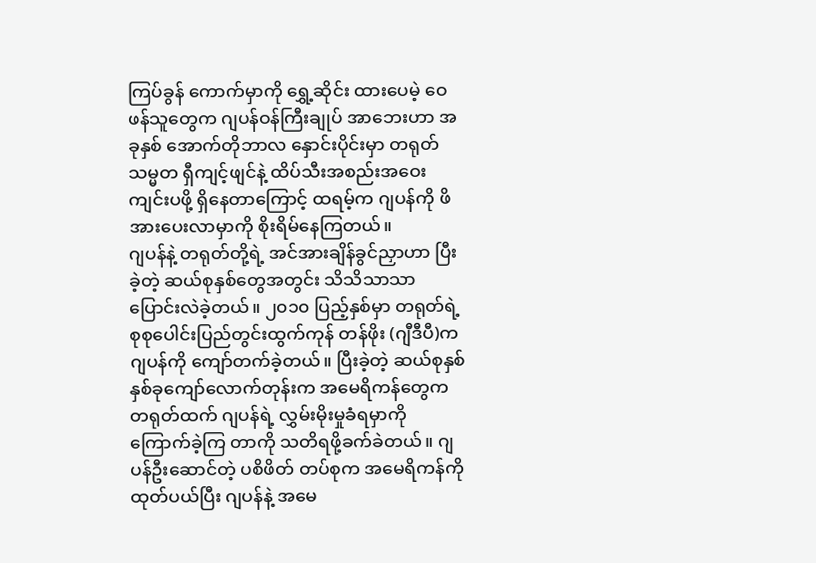ကြပ်ခွန် ကောက်မှာကို ရွှေ့ဆိုင်း ထားပေမဲ့ ဝေဖန်သူတွေက ဂျပန်ဝန်ကြီးချုပ် အာဘေးဟာ အခုနှစ် အောက်တိုဘာလ နှောင်းပိုင်းမှာ တရုတ် သမ္မတ ရှီကျင့်ဖျင်နဲ့ ထိပ်သီးအစည်းအဝေးကျင်းပဖို့ ရှိနေတာကြောင့် ထရမ့်က ဂျပန်ကို ဖိအားပေးလာမှာကို စိုးရိမ်နေကြတယ်။
ဂျပန်နဲ့ တရုတ်တို့ရဲ့ အင်အားချိန်ခွင်ညှာဟာ ပြီးခဲ့တဲ့ ဆယ်စုနှစ်တွေအတွင်း သိသိသာသာ ပြောင်းလဲခဲ့တယ်။ ၂၀၁၀ ပြည့်နှစ်မှာ တရုတ်ရဲ့ စုစုပေါင်းပြည်တွင်းထွက်ကုန် တန်ဖိုး (ဂျီဒီပီ)က ဂျပန်ကို ကျော်တက်ခဲ့တယ်။ ပြီးခဲ့တဲ့ ဆယ်စုနှစ် နှစ်ခုကျော်လောက်တုန်းက အမေရိကန်တွေက တရုတ်ထက် ဂျပန်ရဲ့ လွှမ်းမိုးမှုခံရမှာကို ကြောက်ခဲ့ကြ တာကို သတိရဖို့ခက်ခဲတယ်။ ဂျပန်ဦးဆောင်တဲ့ ပစိဖိတ် တပ်စုက အမေရိကန်ကို ထုတ်ပယ်ပြီး ဂျပန်နဲ့ အမေ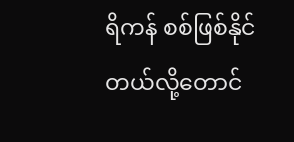ရိကန် စစ်ဖြစ်နိုင်တယ်လို့တောင်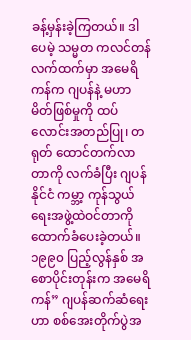ခန့်မှန်းခဲ့ကြတယ်။ ဒါပေမဲ့ သမ္မတ ကလင်တန်လက်ထက်မှာ အမေရိကန်က ဂျပန်နဲ့ မဟာမိတ်ဖြစ်မှုကို ထပ်လောင်းအတည်ပြု၊ တရုတ် ထောင်တက်လာတာကို လက်ခံပြီး ဂျပန်နိုင်ငံ ကမ္ဘာ့ ကုန်သွယ်ရေးအဖွဲ့ထဲဝင်တာကို ထောက်ခံပေးခဲ့တယ်။
၁၉၉၀ ပြည့်လွန်နှစ် အစောပိုင်းတုန်းက အမေရိကန်” ဂျပန်ဆက်ဆံရေးဟာ စစ်အေးတိုက်ပွဲအ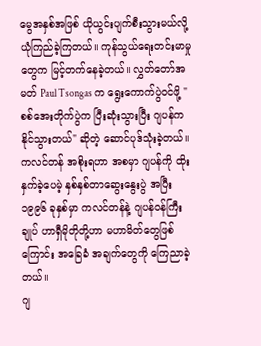မွေအနှစ်အဖြစ် ယိုယွင်းပျက်စီးသွားမယ်လို့ ယုံကြည်ခဲ့ကြတယ်။ ကုန်သွယ်ရေးတင်းမာမှုတွေက မြင့်တက်နေခဲ့တယ်။ လွှတ်တော်အမတ် Paul Tsongas က ရွေးကောက်ပွဲဝင်ဖို့ "စစ်အေးတိုက်ပွဲက ပြီးဆုံးသွားပြီး ဂျပန်က နိုင်သွားတယ်" ဆိုတဲ့ ဆောင်ပုဒ်သုံးခဲ့တယ်။ ကလင်တန် အစိုးရဟာ အစမှာ ဂျပန်ကို ထိုးနှက်ခဲ့ပေမဲ့ နှစ်နှစ်တာဆွေးနွေးပွဲ အပြီး ၁၉၉၆ ခုနှစ်မှာ ကလင်တန်နဲ့ ဂျပန်ဝန်ကြီးချုပ် ဟာရှီမိုတိုတို့ဟာ မဟာမိတ်တွေဖြစ်ကြောင်း အခြေခံ အချက်တွေကို ကြေညာခဲ့တယ်။
ဂျ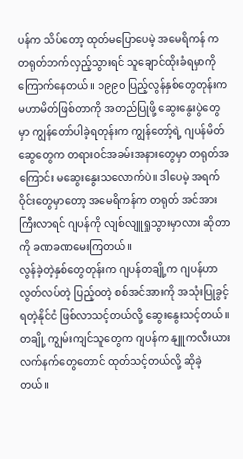ပန်က သိပ်တော့ ထုတ်မပြောပေမဲ့ အမေရိကန် က တရုတ်ဘက်လှည့်သွားရင် သူချောင်ထိုးခံရမှာကို ကြောက်နေတယ်။ ၁၉၉၀ ပြည့်လွန်နှစ်တွေတုန်းက မဟာမိတ်ဖြစ်တာကို အတည်ပြုဖို့ ဆွေးနွေးပွဲတွေမှာ ကျွန်တော်ပါခဲ့ရတုန်းက ကျွန်တော့်ရဲ့ ဂျပန်မိတ်ဆွေတွေက တရားဝင်အခမ်းအနားတွေမှာ တရုတ်အကြောင်း မဆွေးနွေးသလောက်ပဲ။ ဒါပေမဲ့ အရက်ဝိုင်းတွေမှာတော့ အမေရိကန်က တရုတ် အင်အားကြီးလာရင် ဂျပန်ကို လျစ်လျူရှုသွားမှာလား ဆိုတာကို ခဏခဏမေးကြတယ်။
လွန်ခဲ့တဲ့နှစ်တွေတုန်းက ဂျပန်တချို့က ဂျပန်ဟာ လွတ်လပ်တဲ့ ပြည့်ဝတဲ့ စစ်အင်အားကို အသုံးပြုခွင့်ရတဲ့နိုင်ငံ ဖြစ်လာသင့်တယ်လို့ ဆွေးနွေးသင့်တယ်။ တချို့ ကျွမ်းကျင်သူတွေက ဂျပန်က နျူကလီးယားလက်နက်တွေတောင် ထုတ်သင့်တယ်လို့ ဆိုခဲ့တယ်။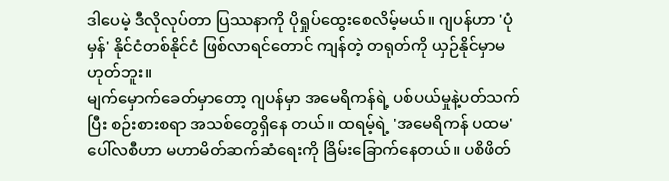ဒါပေမဲ့ ဒီလိုလုပ်တာ ပြဿနာကို ပိုရှုပ်ထွေးစေလိမ့်မယ်။ ဂျပန်ဟာ 'ပုံမှန်' နိုင်ငံတစ်နိုင်ငံ ဖြစ်လာရင်တောင် ကျန်တဲ့ တရုတ်ကို ယှဉ်နိုင်မှာမဟုတ်ဘူး။
မျက်မှောက်ခေတ်မှာတော့ ဂျပန်မှာ အမေရိကန်ရဲ့ ပစ်ပယ်မှုနဲ့ပတ်သက်ပြီး စဉ်းစားစရာ အသစ်တွေရှိနေ တယ်။ ထရမ့်ရဲ့ 'အမေရိကန် ပထမ' ပေါ်လစီဟာ မဟာမိတ်ဆက်ဆံရေးကို ခြိမ်းခြောက်နေတယ်။ ပစိဖိတ်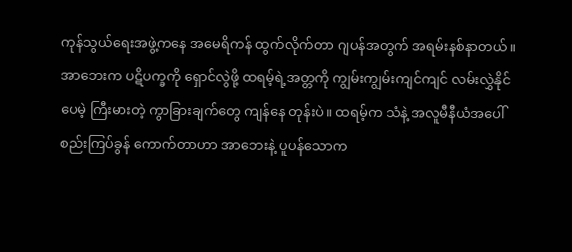ကုန်သွယ်ရေးအဖွဲ့ကနေ အမေရိကန် ထွက်လိုက်တာ ဂျပန်အတွက် အရမ်းနစ်နာတယ်။ အာဘေးက ပဋိပက္ခကို ရှောင်လွဲဖို့ ထရမ့်ရဲ့အတ္တကို ကျွမ်းကျွမ်းကျင်ကျင် လမ်းလွှဲနိုင်ပေမဲ့ ကြီးမားတဲ့ ကွာခြားချက်တွေ ကျန်နေ တုန်းပဲ။ ထရမ့်က သံနဲ့ အလူမီနီယံအပေါ် စည်းကြပ်ခွန် ကောက်တာဟာ အာဘေးနဲ့ ပူပန်သောက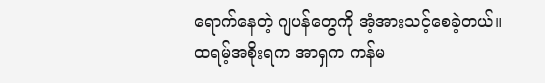ရောက်နေတဲ့ ဂျပန်တွေကို အံ့အားသင့်စေခဲ့တယ်။
ထရမ့်အစိုးရက အာရှက ကန်မ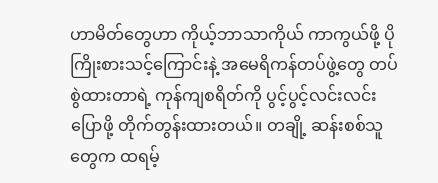ဟာမိတ်တွေဟာ ကိုယ့်ဘာသာကိုယ် ကာကွယ်ဖို့ ပိုကြိုးစားသင့်ကြောင်းနဲ့ အမေရိကန်တပ်ဖွဲ့တွေ တပ်စွဲထားတာရဲ့ ကုန်ကျစရိတ်ကို ပွင့်ပွင့်လင်းလင်းပြောဖို့ တိုက်တွန်းထားတယ်။ တချို့ ဆန်းစစ်သူတွေက ထရမ့်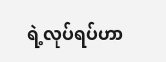ရဲ့လုပ်ရပ်ဟာ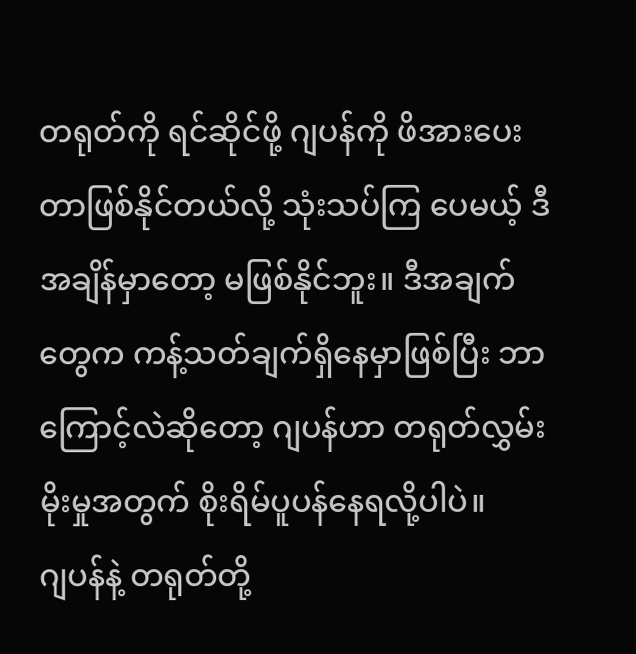တရုတ်ကို ရင်ဆိုင်ဖို့ ဂျပန်ကို ဖိအားပေးတာဖြစ်နိုင်တယ်လို့ သုံးသပ်ကြ ပေမယ့် ဒီအချိန်မှာတော့ မဖြစ်နိုင်ဘူး။ ဒီအချက်တွေက ကန့်သတ်ချက်ရှိနေမှာဖြစ်ပြီး ဘာကြောင့်လဲဆိုတော့ ဂျပန်ဟာ တရုတ်လွှမ်းမိုးမှုအတွက် စိုးရိမ်ပူပန်နေရလို့ပါပဲ။
ဂျပန်နဲ့ တရုတ်တို့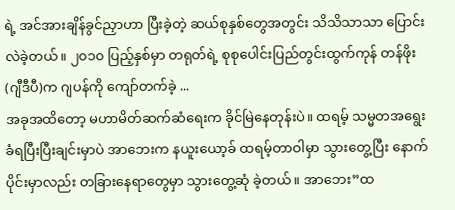ရဲ့ အင်အားချိန်ခွင်ညှာဟာ ပြီးခဲ့တဲ့ ဆယ်စုနှစ်တွေအတွင်း သိသိသာသာ ပြောင်းလဲခဲ့တယ်။ ၂၀၁၀ ပြည့်နှစ်မှာ တရုတ်ရဲ့ စုစုပေါင်းပြည်တွင်းထွက်ကုန် တန်ဖိုး (ဂျီဒီပီ)က ဂျပန်ကို ကျော်တက်ခဲ့ ...
အခုအထိတော့ မဟာမိတ်ဆက်ဆံရေးက ခိုင်မြဲနေတုန်းပဲ။ ထရမ့် သမ္မတအရွေးခံရပြီးပြီးချင်းမှာပဲ အာဘေးက နယူးယော့ခ် ထရမ့်တာဝါမှာ သွားတွေ့ပြီး နောက်ပိုင်းမှာလည်း တခြားနေရာတွေမှာ သွားတွေ့ဆုံ ခဲ့တယ်။ အာဘေး”ထ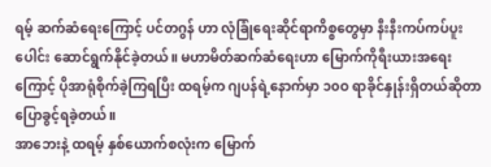ရမ့် ဆက်ဆံရေးကြောင့် ပင်တဂွန် ဟာ လုံခြုံရေးဆိုင်ရာကိစ္စတွေမှာ နီးနီးကပ်ကပ်ပူးပေါင်း ဆောင်ရွက်နိုင်ခဲ့တယ်။ မဟာမိတ်ဆက်ဆံရေးဟာ မြောက်ကိုရီးယားအရေးကြောင့် ပိုအာရုံစိုက်ခဲ့ကြရပြီး ထရမ့်က ဂျပန်ရဲ့နောက်မှာ ၁၀ဝ ရာခိုင်နှုန်းရှိတယ်ဆိုတာ ပြောခွင့်ရခဲ့တယ်။
အာဘေးနဲ့ ထရမ့် နှစ်ယောက်စလုံးက မြောက်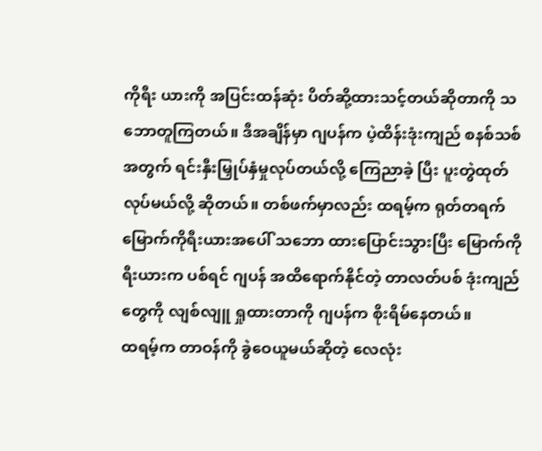ကိုရီး ယားကို အပြင်းထန်ဆုံး ပိတ်ဆို့ထားသင့်တယ်ဆိုတာကို သဘောတူကြတယ်။ ဒီအချိန်မှာ ဂျပန်က ပဲ့ထိန်းဒုံးကျည် စနစ်သစ်အတွက် ရင်းနှီးမြှုပ်နှံမှုလုပ်တယ်လို့ ကြေညာခဲ့ ပြီး ပူးတွဲထုတ်လုပ်မယ်လို့ ဆိုတယ်။ တစ်ဖက်မှာလည်း ထရမ့်က ရုတ်တရက် မြောက်ကိုရီးယားအပေါ် သဘော ထားပြောင်းသွားပြီး မြောက်ကိုရီးယားက ပစ်ရင် ဂျပန် အထိရောက်နိုင်တဲ့ တာလတ်ပစ် ဒုံးကျည်တွေကို လျစ်လျူ ရှုထားတာကို ဂျပန်က စိုးရိမ်နေတယ်။
ထရမ့်က တာဝန်ကို ခွဲဝေယူမယ်ဆိုတဲ့ လေလုံး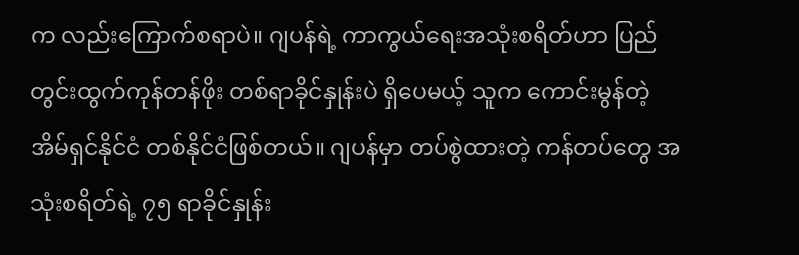က လည်းကြောက်စရာပဲ။ ဂျပန်ရဲ့ ကာကွယ်ရေးအသုံးစရိတ်ဟာ ပြည်တွင်းထွက်ကုန်တန်ဖိုး တစ်ရာခိုင်နှုန်းပဲ ရှိပေမယ့် သူက ကောင်းမွန်တဲ့ အိမ်ရှင်နိုင်ငံ တစ်နိုင်ငံဖြစ်တယ်။ ဂျပန်မှာ တပ်စွဲထားတဲ့ ကန်တပ်တွေ အသုံးစရိတ်ရဲ့ ၇၅ ရာခိုင်နှုန်း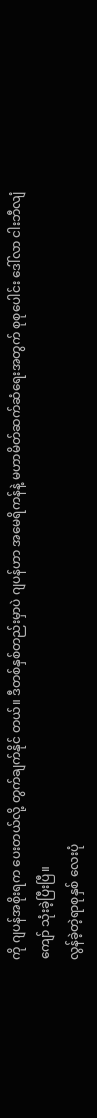ကို ဂျပန်အစိုးရက ပေးတယ်လို့ တွက်ချက်နိုင် တယ်။ ဒီတစ်နှစ်တည်းမှာပဲ ဂျပန်ဟာ အမေရိကန်နဲ့ မဟာမိတ်ဆက်ဆံရေးအတွက် စုစုပေါင်း ဒေါ်လာ ငါးဘီလျံကျော် သုံးခဲ့ပြီးပြီ။
လွန်ခဲ့တဲ့ရာစုနှစ် လေးပုံ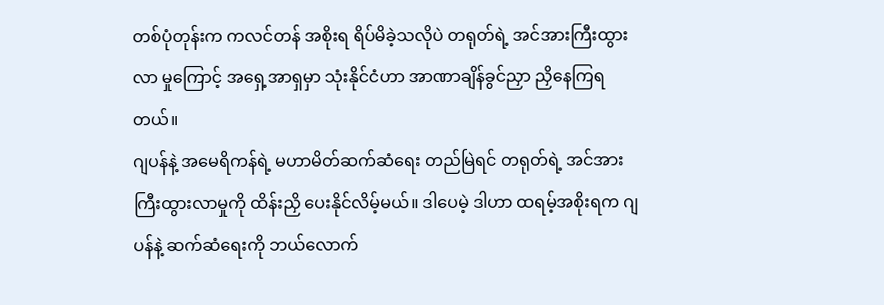တစ်ပုံတုန်းက ကလင်တန် အစိုးရ ရိပ်မိခဲ့သလိုပဲ တရုတ်ရဲ့ အင်အားကြီးထွားလာ မှုကြောင့် အရှေ့အာရှမှာ သုံးနိုင်ငံဟာ အာဏာချိန်ခွင်ညှာ ညှိနေကြရတယ်။
ဂျပန်နဲ့ အမေရိကန်ရဲ့ မဟာမိတ်ဆက်ဆံရေး တည်မြဲရင် တရုတ်ရဲ့ အင်အားကြီးထွားလာမှုကို ထိန်းညှိ ပေးနိုင်လိမ့်မယ်။ ဒါပေမဲ့ ဒါဟာ ထရမ့်အစိုးရက ဂျပန်နဲ့ ဆက်ဆံရေးကို ဘယ်လောက်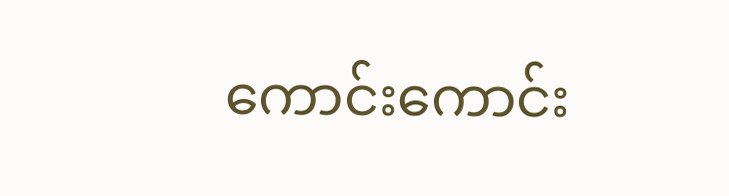ကောင်းကောင်း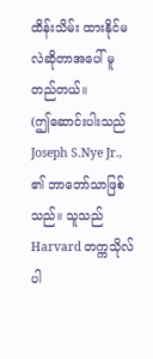ထိန်းသိမ်း ထားနိုင်မလဲဆိုတာအပေါ် မူတည်တယ်။
(ဤဆောင်းပါးသည် Joseph S.Nye Jr., ၏ ဘာဘော်သာဖြစ်သည်။ သူသည် Harvard တက္ကသိုလ် ပါ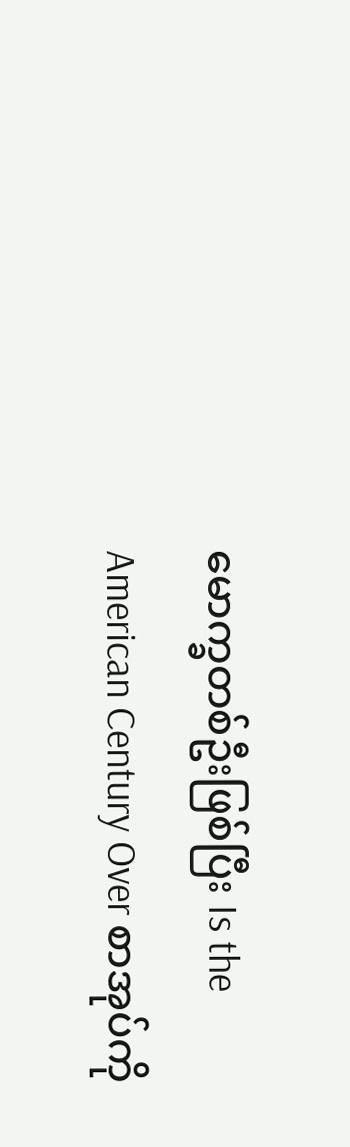မောက္ခတစ်ဦးဖြစ်ပြီး Is the American Century Over စာအုပ်ကို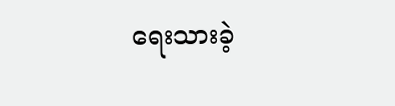ရေးသားခဲ့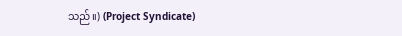သည်။) (Project Syndicate)